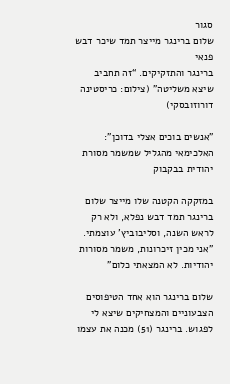סגור
שלום ברינגר מייצר תמד שיכר דבש פנאי
ברינגר והתזקיקים. “זה תחביב שיצא משליטה" (צילום: כריסטינה דורוזובסקי)

"אנשים בוכים אצלי בדוכן": האלכימאי מהגליל שמשמר מסורת יהודית בבקבוק

במזקקה הקטנה שלו מייצר שלום ברינגר תמד דבש נפלא, ולא רק לראש השנה, וסליבוביץ' עוצמתי. "אני מכין זיכרונות, משמר מסורות יהודיות. לא המצאתי כלום"

שלום ברינגר הוא אחד הטיפוסים הצבעוניים והמצחיקים שיצא לי לפגוש. ברינגר (51) מכנה את עצמו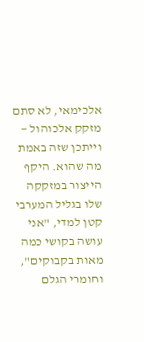אלכימאי, לא סתם מזקק אלכוהול — וייתכן שזה באמת מה שהוא. היקף הייצור במזקקה שלו בגליל המערבי קטן למדי, "אני עושה בקושי כמה מאות בקבוקים", וחומרי הגלם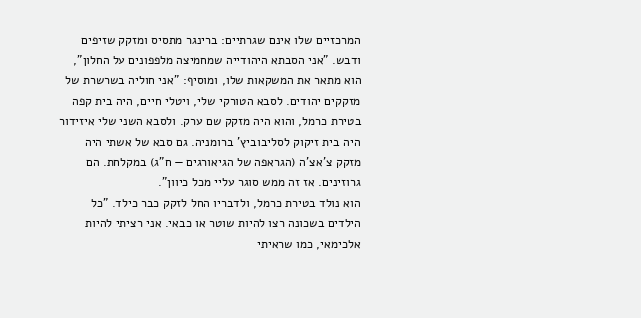המרכזיים שלו אינם שגרתיים: ברינגר מתסיס ומזקק שזיפים ודבש. "אני הסבתא היהודייה שמחמיצה מלפפונים על החלון", הוא מתאר את המשקאות שלו, ומוסיף: "אני חוליה בשרשרת של מזקקים יהודים. לסבא הטורקי שלי, ויטלי חיים, היה בית קפה בטירת כרמל, והוא היה מזקק שם ערק. ולסבא השני שלי איזידור היה בית זיקוק לסליבוביץ' ברומניה. גם סבא של אשתי היה מזקק צ'אצ'ה (הגראפה של הגיאורגים — ח”ג) במקלחת. הם גרוזינים. אז זה ממש סוגר עליי מכל כיוון".
הוא נולד בטירת כרמל, ולדבריו החל לזקק כבר כילד. "כל הילדים בשכונה רצו להיות שוטר או כבאי. אני רציתי להיות אלכימאי, כמו שראיתי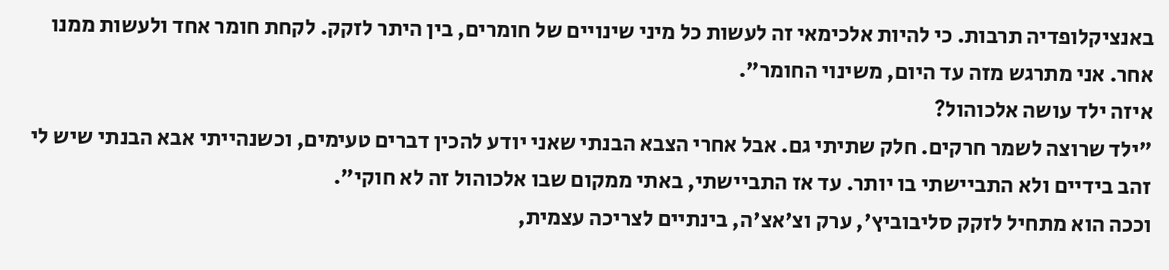באנציקלופדיה תרבות. כי להיות אלכימאי זה לעשות כל מיני שינויים של חומרים, בין היתר לזקק. לקחת חומר אחד ולעשות ממנו אחר. אני מתרגש מזה עד היום, משינוי החומר".
איזה ילד עושה אלכוהול?
"ילד שרוצה לשמר חרקים. חלק שתיתי גם. אבל אחרי הצבא הבנתי שאני יודע להכין דברים טעימים, וכשנהייתי אבא הבנתי שיש לי זהב בידיים ולא התביישתי בו יותר. עד אז התביישתי, באתי ממקום שבו אלכוהול זה לא חוקי".
וככה הוא מתחיל לזקק סליבוביץ', ערק וצ'אצ'ה, בינתיים לצריכה עצמית,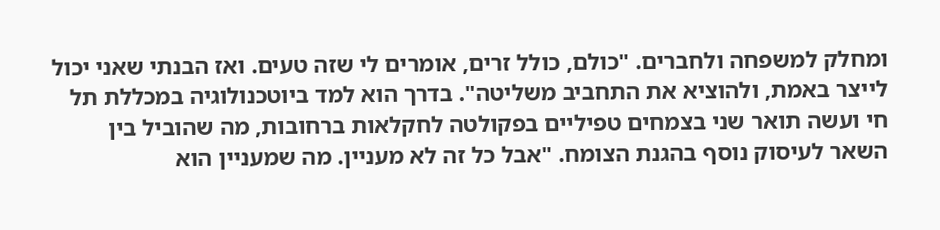ומחלק למשפחה ולחברים. "כולם, כולל זרים, אומרים לי שזה טעים. ואז הבנתי שאני יכול לייצר באמת, ולהוציא את התחביב משליטה". בדרך הוא למד ביוטכנולוגיה במכללת תל חי ועשה תואר שני בצמחים טפיליים בפקולטה לחקלאות ברחובות, מה שהוביל בין השאר לעיסוק נוסף בהגנת הצומח. "אבל כל זה לא מעניין. מה שמעניין הוא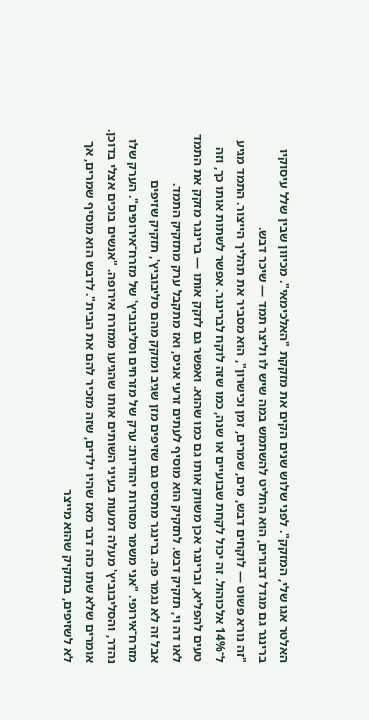האלטר אגו שלי, המזקק". לפני שלוש שנים הקים את מזקקת "האלכימאי". מכיוון שבין שלל עיסוקיו ברינגר גם מגדל דבורים, הוא החליט להשתמש במה שיש לו וליצר תמד — שיכר דבש.
"זה נורא פשוט — לוקחים דבש, מים, שמרים, זמן וכישרון", הוא מסביר את תהליך הייצור. התמד מגיע ל־14% אלכוהול. זה יכול לקחת שבועיים או שנה, כמו שזה לוקח לברינגר. אפשר לשתות אותו כך, וזה טעים להפליא, וברינגר אכן משווק אותו גם כמו שהוא. ואפשר גם לזקק אותו — ברינגר מזקק את התמד לאו דה וי, תזקיק דבש. לתזקיק הוא מוסיף לעתים זרעי אניס, ואז מתקבל ערק מתזקיק התמד.
אבל זה לא נגמר פה. ברינגר מתסיס גם שזיפים מזן שגיב ומזקק מהם סליבוביץ', תזקיק שזיפים מזרח־אירופי. "אני משמר מסורות יהודיות: ערק של מזרחים וסליבוביץ' של מזרח־אירופים". הערק שלו נהדר, והסליבוביץ' מעלה דמעות בעיני השותים אותו שהגיעו ממזרח אירופה. "אנשים בוכים אצלי בדוכן. אומרים שלא שתו כזה דבר מאז שהיו ילדים, שזה מזכיר להם את הבית". לדבש הוא מוסיף שמרים, אך לא לשזיפים, בתזקיק שהוא מייצר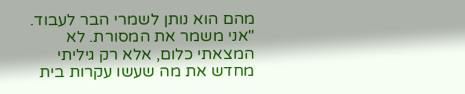מהם הוא נותן לשמרי הבר לעבוד.
"אני משמר את המסורת. לא המצאתי כלום, אלא רק גיליתי מחדש את מה שעשו עקרות בית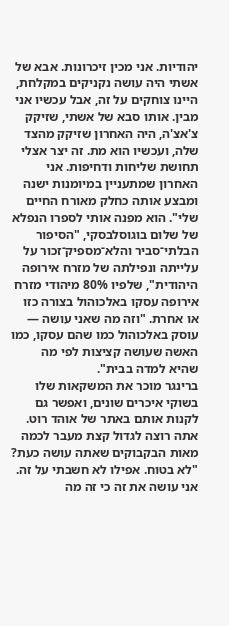יהודיות. אני מכין זיכרונות. אבא של אשתי היה עושה נקניקים במקלחת, היינו צוחקים על זה, אבל עכשיו אני מבין. אותו סבא של אשתי, שזיקק צ'אצ'ה, היה האחרון שזיקק מהצד שלה, ועכשיו הוא מת. זה יצר אצלי תחושת שליחות ודחיפות. אני האחרון שמתעניין במיומנות ישנה ומבצע אותה כחלק מאורח החיים שלי". הוא מפנה אותי לספרו הנפלא של שלום בוגוסלבסקי, "הסיפור הבלתי־סביר והלא־מספיק־זכור על עלייתה ונפילתה של מזרח אירופה היהודית", שלפיו 80% מיהודי מזרח אירופה עסקו באלכוהול בצורה כזו או אחרת. "וזה מה שאני עושה — עוסק באלכוהול כמו שהם עסקו, כמו האשה שעושה קציצות לפי מה שהיא למדה בבית".
ברינגר מוכר את המשקאות שלו בשוקי איכרים שונים, ואפשר גם לקנות אותם באתר של אוהד רוט.
אתה רוצה לגדול קצת מעבר לכמה מאות הבקבוקים שאתה עושה כעת?
"לא בטוח. אפילו לא חשבתי על זה. אני עושה את זה כי זה מה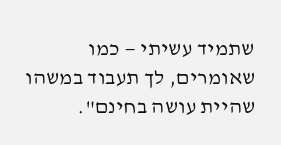שתמיד עשיתי — כמו שאומרים, לך תעבוד במשהו שהיית עושה בחינם".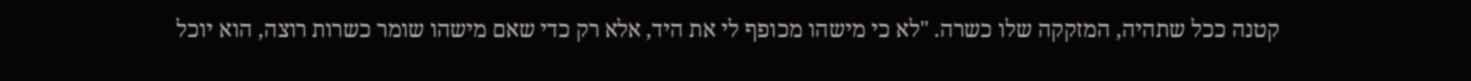קטנה ככל שתהיה, המזקקה שלו כשרה. "לא כי מישהו מכופף לי את היד, אלא רק כדי שאם מישהו שומר כשרות רוצה, הוא יוכל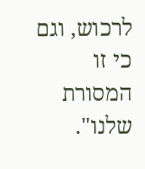לרכוש, וגם כי זו המסורת שלנו".